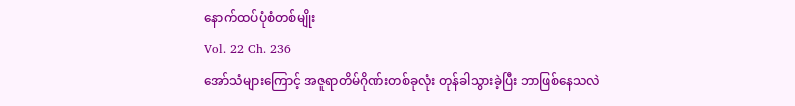နောက်ထပ်ပုံစံတစ်မျိုး
Vol. 22 Ch. 236
အော်သံများကြောင့် အဇူရာတိမ်ဂိုဏ်းတစ်ခုလုံး တုန်ခါသွားခဲ့ပြီး ဘာဖြစ်နေသလဲ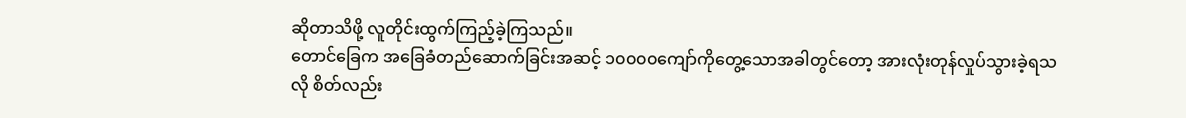ဆိုတာသိဖို့ လူတိုင်းထွက်ကြည့်ခဲ့ကြသည်။
တောင်ခြေက အခြေခံတည်ဆောက်ခြင်းအဆင့် ၁၀၀၀၀ကျော်ကိုတွေ့သောအခါတွင်တော့ အားလုံးတုန်လှုပ်သွားခဲ့ရသလို စိတ်လည်း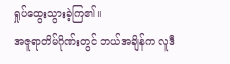ရှုပ်ထွေးသွားခဲ့ကြ၏။
အဇူရာတိမ်ဂိုဏ်းတွင် ဘယ်အချိန်က လူဒီ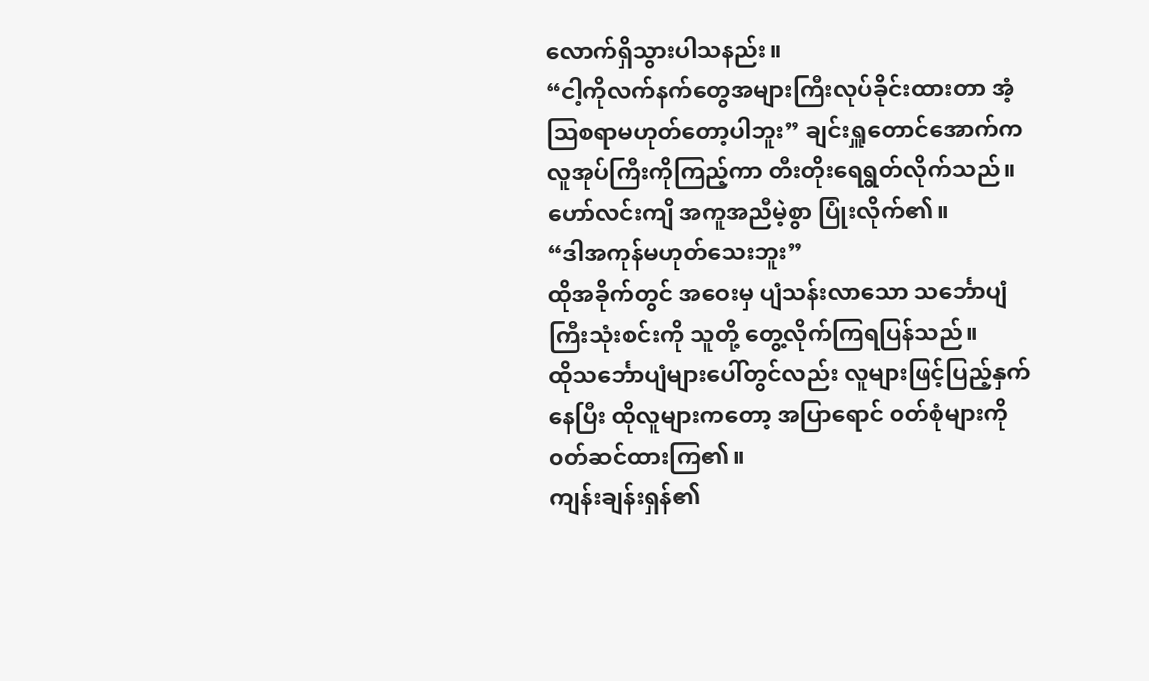လောက်ရှိသွားပါသနည်း။
“ငါ့ကိုလက်နက်တွေအများကြီးလုပ်ခိုင်းထားတာ အံ့ဩစရာမဟုတ်တော့ပါဘူး” ချင်းရှူတောင်အောက်က လူအုပ်ကြီးကိုကြည့်ကာ တီးတိုးရေရွတ်လိုက်သည်။
ဟော်လင်းကျိ အကူအညီမဲ့စွာ ပြုံးလိုက်၏။
“ဒါအကုန်မဟုတ်သေးဘူး”
ထိုအခိုက်တွင် အဝေးမှ ပျံသန်းလာသော သင်္ဘောပျံကြီးသုံးစင်းကို သူတို့ တွေ့လိုက်ကြရပြန်သည်။
ထိုသင်္ဘောပျံများပေါ်တွင်လည်း လူများဖြင့်ပြည့်နှက်နေပြီး ထိုလူများကတော့ အပြာရောင် ၀တ်စုံများကို ၀တ်ဆင်ထားကြ၏။
ကျန်းချန်းရှန်၏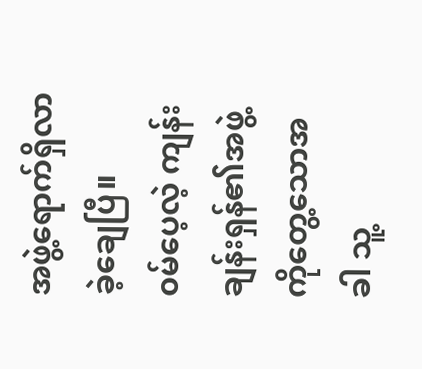အဖွဲ့ရောက်ရှိလာခဲ့ချေပြီ။
၀မ်ပေ့လဲ့ ကျန်းချန်းရှန်၏အဖွဲ့ကိုတွေ့သောအခါ သူ့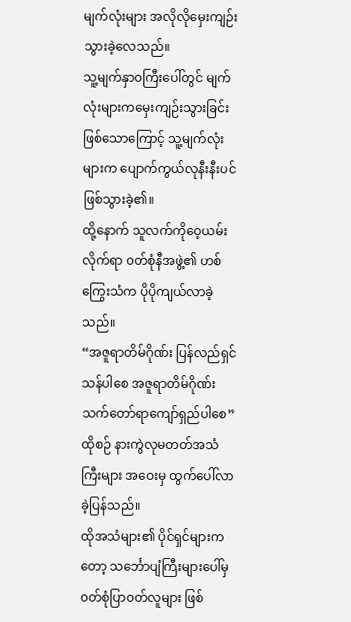မျက်လုံးများ အလိုလိုမှေးကျဉ်းသွားခဲ့လေသည်။
သူ့မျက်နှာ၀ကြီးပေါ်တွင် မျက်လုံးများကမှေးကျဉ်းသွားခြင်းဖြစ်သောကြောင့် သူ့မျက်လုံးများက ပျောက်ကွယ်လုနီးနီးပင် ဖြစ်သွားခဲ့၏။
ထို့နောက် သူလက်ကိုဝေ့ယမ်းလိုက်ရာ ၀တ်စုံနီအဖွဲ့၏ ဟစ်ကြွေးသံက ပိုပိုကျယ်လာခဲ့သည်။
“အဇူရာတိမ်ဂိုဏ်း ပြန်လည်ရှင်သန်ပါစေ အဇူရာတိမ်ဂိုဏ်းသက်တော်ရာကျော်ရှည်ပါစေ”
ထိုစဉ် နားကွဲလုမတတ်အသံကြီးများ အဝေးမှ ထွက်ပေါ်လာခဲ့ပြန်သည်။
ထိုအသံများ၏ ပိုင်ရှင်များကတော့ သင်္ဘောပျံကြီးများပေါ်မှ ၀တ်စုံပြာ၀တ်လူများ ဖြစ်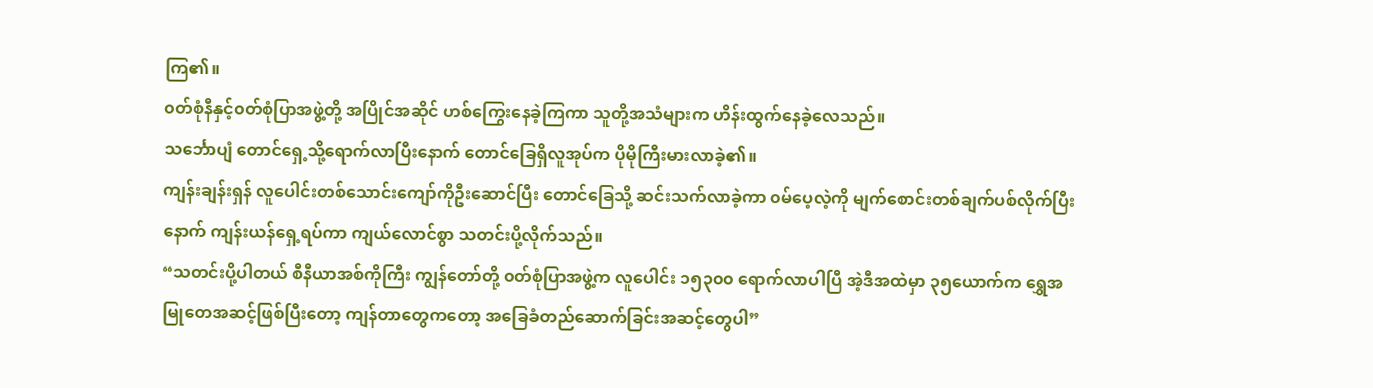ကြ၏။
၀တ်စုံနီနှင့်၀တ်စုံပြာအဖွဲ့တို့ အပြိုင်အဆိုင် ဟစ်ကြွေးနေခဲ့ကြကာ သူတို့အသံများက ဟိန်းထွက်နေခဲ့လေသည်။
သင်္ဘောပျံ တောင်ရှေ့သို့ရောက်လာပြီးနောက် တောင်ခြေရှိလူအုပ်က ပိုမိုကြီးမားလာခဲ့၏။
ကျန်းချန်းရှန် လူပေါင်းတစ်သောင်းကျော်ကိုဦးဆောင်ပြီး တောင်ခြေသို့ ဆင်းသက်လာခဲ့ကာ ၀မ်ပေ့လဲ့ကို မျက်စောင်းတစ်ချက်ပစ်လိုက်ပြီးနောက် ကျန်းယန်ရှေ့ရပ်ကာ ကျယ်လောင်စွာ သတင်းပို့လိုက်သည်။
“သတင်းပို့ပါတယ် စီနီယာအစ်ကိုကြီး ကျွန်တော်တို့ ၀တ်စုံပြာအဖွဲ့က လူပေါင်း ၁၅၃၀၀ ရောက်လာပါပြီ အဲ့ဒီအထဲမှာ ၃၅ယောက်က ရွှေအမြုတေအဆင့်ဖြစ်ပြီးတော့ ကျန်တာတွေကတော့ အခြေခံတည်ဆောက်ခြင်းအဆင့်တွေပါ”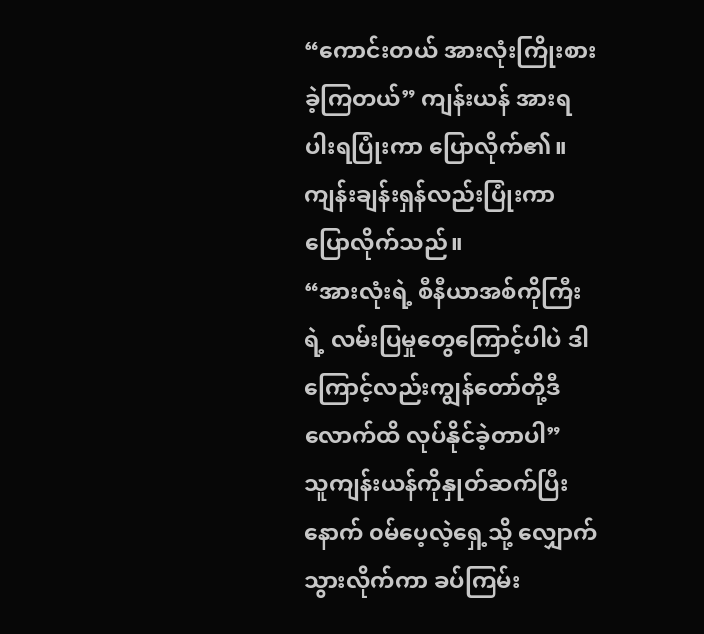“ကောင်းတယ် အားလုံးကြိုးစားခဲ့ကြတယ်” ကျန်းယန် အားရပါးရပြုံးကာ ပြောလိုက်၏။
ကျန်းချန်းရှန်လည်းပြုံးကာ ပြောလိုက်သည်။
“အားလုံးရဲ့ စီနီယာအစ်ကိုကြီးရဲ့ လမ်းပြမှုတွေကြောင့်ပါပဲ ဒါကြောင့်လည်းကျွန်တော်တို့ဒီလောက်ထိ လုပ်နိုင်ခဲ့တာပါ”
သူကျန်းယန်ကိုနှုတ်ဆက်ပြီးနောက် ၀မ်ပေ့လဲ့ရှေ့သို့ လျှောက်သွားလိုက်ကာ ခပ်ကြမ်း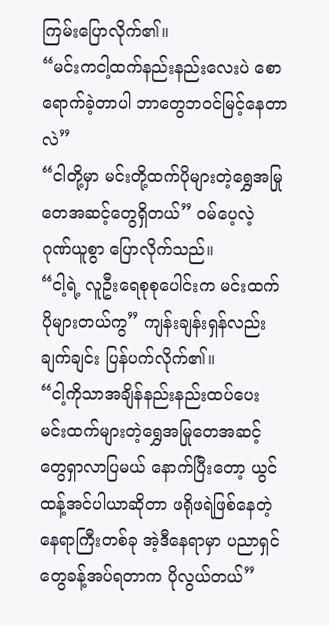ကြမ်းပြောလိုက်၏။
“မင်းကငါ့ထက်နည်းနည်းလေးပဲ စောရောက်ခဲ့တာပါ ဘာတွေဘ၀င်မြင့်နေတာလဲ”
“ငါတို့မှာ မင်းတို့ထက်ပိုများတဲ့ရွှေအမြုတေအဆင့်တွေရှိတယ်” ၀မ်ပေ့လဲ့ ဂုဏ်ယူစွာ ပြောလိုက်သည်။
“ငါ့ရဲ့ လူဦးရေစုစုပေါင်းက မင်းထက်ပိုများတယ်ကွ” ကျန်းချန်းရှန်လည်း ချက်ချင်း ပြန်ပက်လိုက်၏။
“ငါ့ကိုသာအချိန်နည်းနည်းထပ်ပေး မင်းထက်များတဲ့ရွှေအမြုတေအဆင့်တွေရှာလာပြမယ် နောက်ပြီးတော့ ယွင်ထန့်အင်ပါယာဆိုတာ ဖရိုဖရဲဖြစ်နေတဲ့နေရာကြီးတစ်ခု အဲ့ဒီနေရာမှာ ပညာရှင်တွေခန့်အပ်ရတာက ပိုလွယ်တယ်”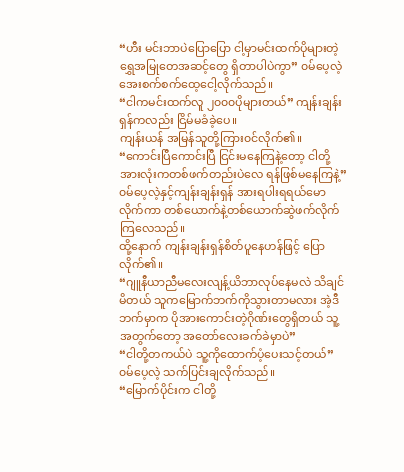“ဟီး မင်းဘာပဲပြောပြော ငါ့မှာမင်းထက်ပိုများတဲ့ရွှေအမြုတေအဆင့်တွေ ရှိတာပါပဲကွာ” ၀မ်ပေ့လဲ့ အေးစက်စက်ထေ့ငေါ့လိုက်သည်။
“ငါကမင်းထက်လူ ၂၀၀၀ပိုများတယ်” ကျန်းချန်းရှန်ကလည်း ငြိမ်မခံခဲ့ပေ။
ကျန်းယန် အမြန်သူတို့ကြား၀င်လိုက်၏။
“ကောင်းပြီကောင်းပြီ ငြင်းမနေကြနဲ့တော့ ငါတို့အားလုံးကတစ်ဖက်တည်းပဲလေ ရန်ဖြစ်မနေကြနဲ့”
၀မ်ပေ့လဲ့နှင့်ကျန်းချန်းရှန် အားရပါးရရယ်မောလိုက်ကာ တစ်ယောက်နဲ့တစ်ယောက်ဆွဲဖက်လိုက်ကြလေသည်။
ထို့နောက် ကျန်းချန်းရှန်စိတ်ပူနေဟန်ဖြင့် ပြောလိုက်၏။
“ဂျူနီယာညီမလေးလျန့်ယိဘာလုပ်နေမလဲ သိချင်မိတယ် သူကမြောက်ဘက်ကိုသွားတာမလား အဲ့ဒီဘက်မှာက ပိုအားကောင်းတဲ့ဂိုဏ်းတွေရှိတယ် သူ့အတွက်တော့ အတော်လေးခက်ခဲမှာပဲ”
“ငါတို့တကယ်ပဲ သူ့ကိုထောက်ပံ့ပေးသင့်တယ်” ၀မ်ပေ့လဲ့ သက်ပြင်းချလိုက်သည်။
“မြောက်ပိုင်းက ငါတို့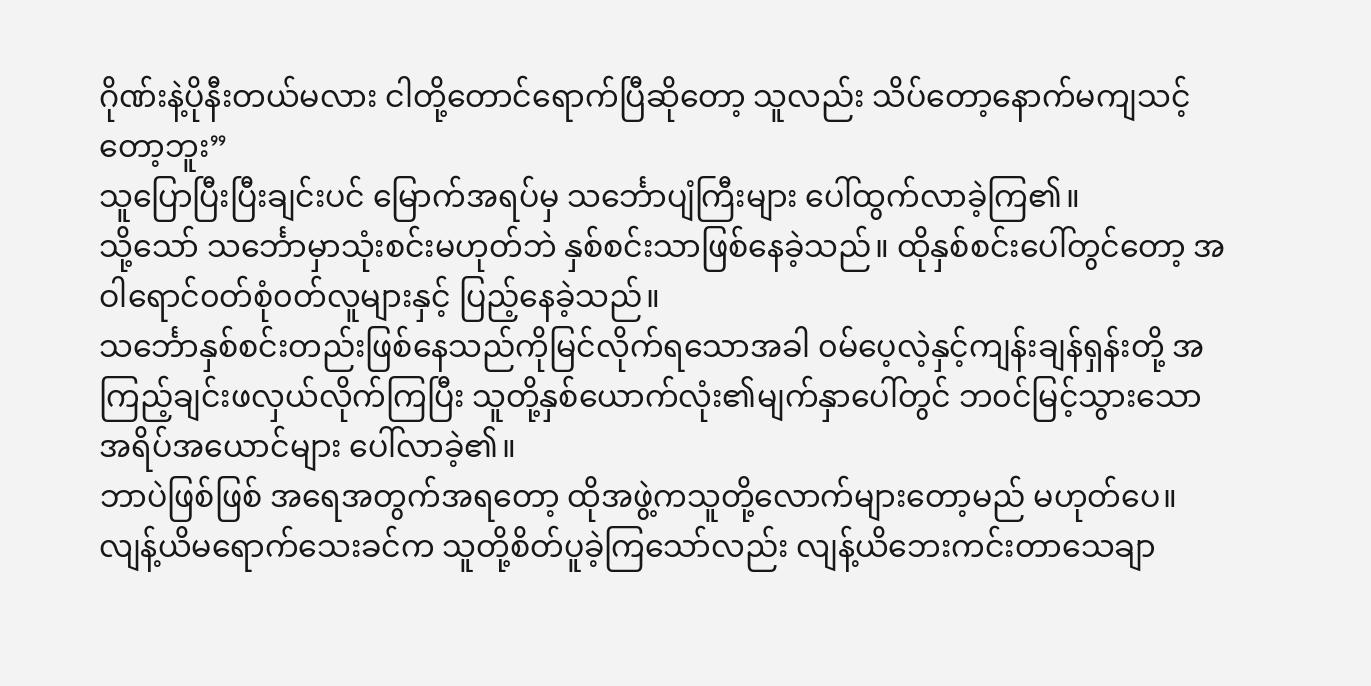ဂိုဏ်းနဲ့ပိုနီးတယ်မလား ငါတို့တောင်ရောက်ပြီဆိုတော့ သူလည်း သိပ်တော့နောက်မကျသင့်တော့ဘူး”
သူပြောပြီးပြီးချင်းပင် မြောက်အရပ်မှ သင်္ဘောပျံကြီးများ ပေါ်ထွက်လာခဲ့ကြ၏။
သို့သော် သင်္ဘောမှာသုံးစင်းမဟုတ်ဘဲ နှစ်စင်းသာဖြစ်နေခဲ့သည်။ ထိုနှစ်စင်းပေါ်တွင်တော့ အဝါရောင်၀တ်စုံ၀တ်လူများနှင့် ပြည့်နေခဲ့သည်။
သင်္ဘောနှစ်စင်းတည်းဖြစ်နေသည်ကိုမြင်လိုက်ရသောအခါ ၀မ်ပေ့လဲ့နှင့်ကျန်းချန်ရှန်းတို့ အကြည့်ချင်းဖလှယ်လိုက်ကြပြီး သူတို့နှစ်ယောက်လုံး၏မျက်နှာပေါ်တွင် ဘ၀င်မြင့်သွားသော အရိပ်အယောင်များ ပေါ်လာခဲ့၏။
ဘာပဲဖြစ်ဖြစ် အရေအတွက်အရတော့ ထိုအဖွဲ့ကသူတို့လောက်များတော့မည် မဟုတ်ပေ။
လျန့်ယိမရောက်သေးခင်က သူတို့စိတ်ပူခဲ့ကြသော်လည်း လျန့်ယိဘေးကင်းတာသေချာ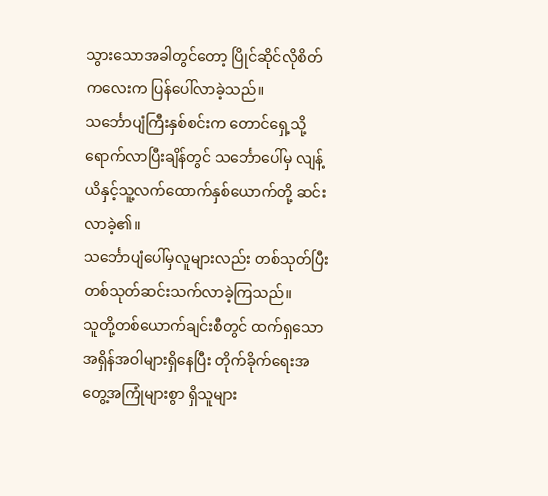သွားသောအခါတွင်တော့ ပြိုင်ဆိုင်လိုစိတ်ကလေးက ပြန်ပေါ်လာခဲ့သည်။
သင်္ဘောပျံကြီးနှစ်စင်းက တောင်ရှေ့သို့ရောက်လာပြီးချိန်တွင် သင်္ဘောပေါ်မှ လျန့်ယိနှင့်သူ့လက်ထောက်နှစ်ယောက်တို့ ဆင်းလာခဲ့၏။
သင်္ဘောပျံပေါ်မှလူများလည်း တစ်သုတ်ပြီးတစ်သုတ်ဆင်းသက်လာခဲ့ကြသည်။
သူတို့တစ်ယောက်ချင်းစီတွင် ထက်ရှသောအရှိန်အဝါများရှိနေပြီး တိုက်ခိုက်ရေးအတွေ့အကြုံများစွာ ရှိသူများ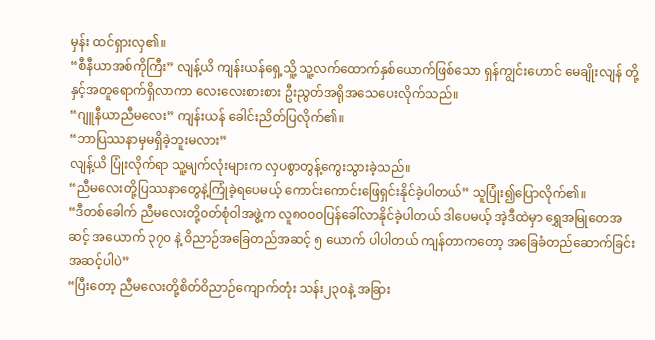မှန်း ထင်ရှားလှ၏။
“စီနီယာအစ်ကိုကြီး” လျန့်ယိ ကျန်းယန်ရှေ့သိူ့ သူ့လက်ထောက်နှစ်ယောက်ဖြစ်သော ရှန်ကျွင်းဟောင် မေချိုးလျန် တို့နှင့်အတူရောက်ရှိလာကာ လေးလေးစားစား ဦးညွတ်အရိုအသေပေးလိုက်သည်။
“ဂျူနီယာညီမလေး” ကျန်းယန် ခေါင်းညိတ်ပြလိုက်၏။
“ဘာပြဿနာမှမရှိခဲ့ဘူးမလား”
လျန့်ယိ ပြုံးလိုက်ရာ သူ့မျက်လုံးများက လှပစွာတွန့်ကွေးသွားခဲ့သည်။
“ညီမလေးတို့ပြဿနာတွေနဲ့ကြုံခဲ့ရပေမယ့် ကောင်းကောင်းဖြေရှင်းနိုင်ခဲ့ပါတယ်” သူပြုံး၍ပြောလိုက်၏။
“ဒီတစ်ခေါက် ညီမလေးတို့၀တ်စုံဝါအဖွဲ့က လူ၈၀၀၀ပြန်ခေါ်လာနိုင်ခဲ့ပါတယ် ဒါပေမယ့် အဲ့ဒီထဲမှာ ရွှေအမြုတေအဆင့် အယောက် ၃၇၀ နဲ့ ဝိညာဉ်အခြေတည်အဆင့် ၅ ယောက် ပါပါတယ် ကျန်တာကတော့ အခြေခံတည်ဆောက်ခြင်းအဆင့်ပါပဲ”
“ပြီးတော့ ညီမလေးတို့စိတ်ဝိညာဉ်ကျောက်တုံး သန်း၂၃၀နဲ့ အခြား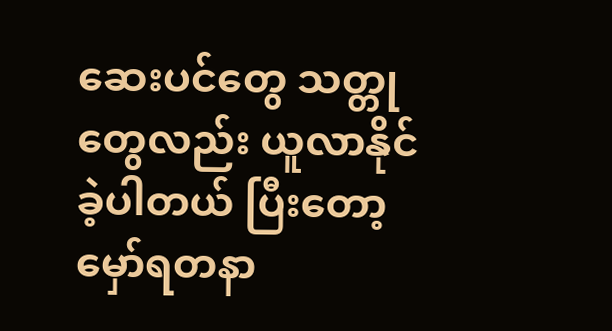ဆေးပင်တွေ သတ္တုတွေလည်း ယူလာနိုင်ခဲ့ပါတယ် ပြီးတော့ မှော်ရတနာ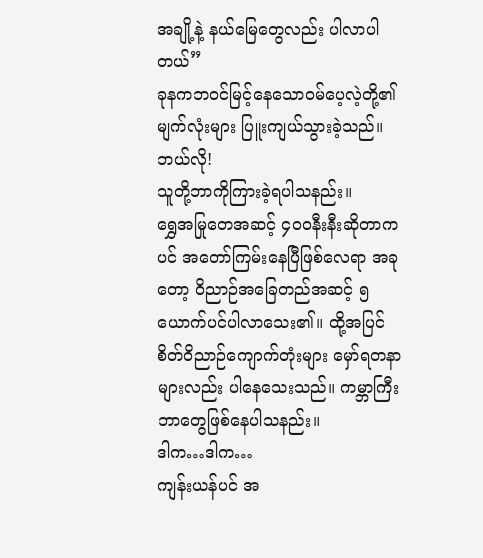အချို့နဲ့ နယ်မြေတွေလည်း ပါလာပါတယ်”
ခုနကဘ၀င်မြင့်နေသော၀မ်ပေ့လဲ့တို့၏မျက်လုံးများ ပြူးကျယ်သွားခဲ့သည်။
ဘယ်လို!
သူတို့ဘာကိုကြားခဲ့ရပါသနည်း။
ရွှေအမြုတေအဆင့် ၄၀၀နီးနီးဆိုတာကပင် အတော်ကြမ်းနေပြီဖြစ်လေရာ အခုတော့ ဝိညာဉ်အခြေတည်အဆင့် ၅ ယောက်ပင်ပါလာသေး၏။ ထို့အပြင် စိတ်ဝိညာဉ်ကျောက်တုံးများ မှော်ရတနာများလည်း ပါနေသေးသည်။ ကမ္ဘာကြီး ဘာတွေဖြစ်နေပါသနည်း။
ဒါက…ဒါက…
ကျန်းယန်ပင် အ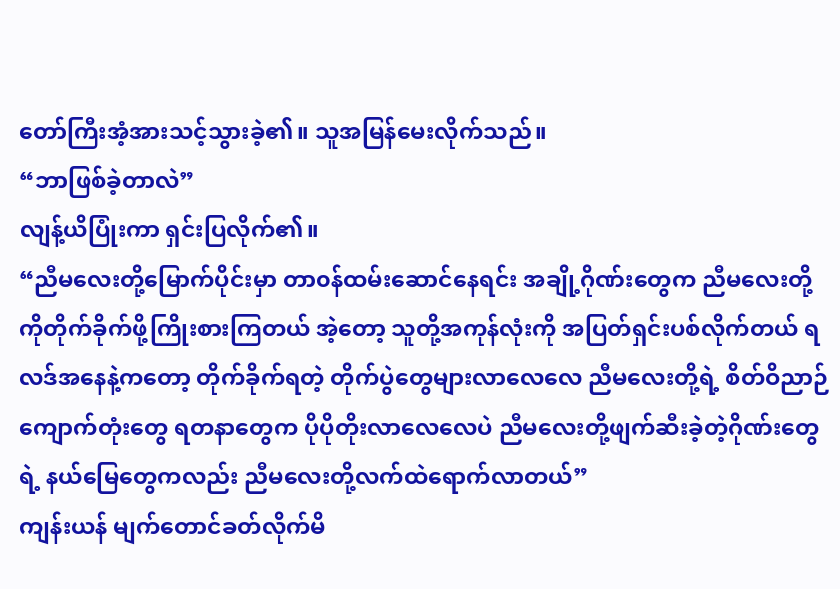တော်ကြီးအံ့အားသင့်သွားခဲ့၏။ သူအမြန်မေးလိုက်သည်။
“ဘာဖြစ်ခဲ့တာလဲ”
လျန့်ယိပြုံးကာ ရှင်းပြလိုက်၏။
“ညီမလေးတို့မြောက်ပိုင်းမှာ တာ၀န်ထမ်းဆောင်နေရင်း အချို့ဂိုဏ်းတွေက ညီမလေးတို့ကိုတိုက်ခိုက်ဖို့ကြိုးစားကြတယ် အဲ့တော့ သူတို့အကုန်လုံးကို အပြတ်ရှင်းပစ်လိုက်တယ် ရလဒ်အနေနဲ့ကတော့ တိုက်ခိုက်ရတဲ့ တိုက်ပွဲတွေများလာလေလေ ညီမလေးတို့ရဲ့ စိတ်ဝိညာဉ်ကျောက်တုံးတွေ ရတနာတွေက ပိုပိုတိုးလာလေလေပဲ ညီမလေးတို့ဖျက်ဆီးခဲ့တဲ့ဂိုဏ်းတွေရဲ့ နယ်မြေတွေကလည်း ညီမလေးတို့လက်ထဲရောက်လာတယ်”
ကျန်းယန် မျက်တောင်ခတ်လိုက်မိ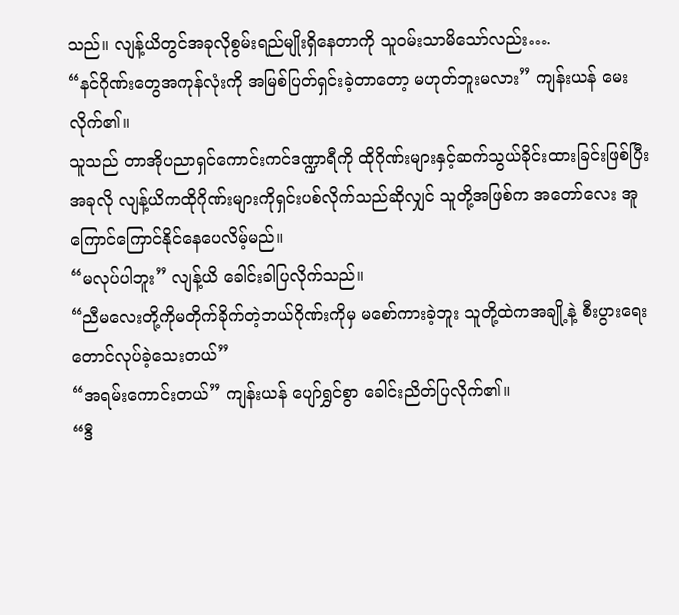သည်။ လျန့်ယိတွင်အခုလိုစွမ်းရည်မျိုးရှိနေတာကို သူ၀မ်းသာမိသော်လည်း….
“နင်ဂိုဏ်းတွေအကုန်လုံးကို အမြစ်ပြတ်ရှင်းခဲ့တာတော့ မဟုတ်ဘူးမလား” ကျန်းယန် မေးလိုက်၏။
သူသည် တာအိုပညာရှင်ကောင်းကင်ဒဏ္ဍာရီကို ထိုဂိုဏ်းများနှင့်ဆက်သွယ်ခိုင်းထားခြင်းဖြစ်ပြီး အခုလို လျန့်ယိကထိုဂိုဏ်းများကိုရှင်းပစ်လိုက်သည်ဆိုလျှင် သူတို့အဖြစ်က အတော်လေး အူကြောင်ကြောင်နိုင်နေပေလိမ့်မည်။
“မလုပ်ပါဘူး” လျန့်ယိ ခေါင်းခါပြလိုက်သည်။
“ညီမလေးတို့ကိုမတိုက်ခိုက်တဲ့ဘယ်ဂိုဏ်းကိုမှ မစော်ကားခဲ့ဘူး သူတို့ထဲကအချို့နဲ့ စီးပွားရေးတောင်လုပ်ခဲ့သေးတယ်”
“အရမ်းကောင်းတယ်” ကျန်းယန် ပျော်ရွှင်စွာ ခေါင်းညိတ်ပြလိုက်၏။
“ဒီ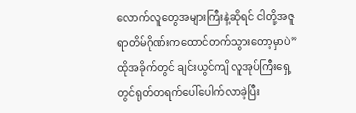လောက်လူတွေအများကြီးနဲ့ဆိုရင် ငါတို့အဇူရာတိမ်ဂိုဏ်းကထောင်တက်သွားတော့မှာပဲ”
ထိုအခိုက်တွင် ချင်းယွင်ကျိ လူအုပ်ကြီးရှေ့တွင်ရုတ်တရက်ပေါ်ပေါက်လာခဲ့ပြီး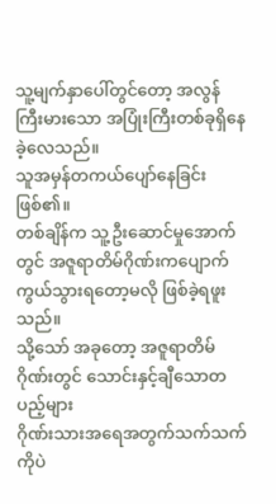သူ့မျက်နှာပေါ်တွင်တော့ အလွန်ကြီးမားသော အပြုံးကြီးတစ်ခုရှိနေခဲ့လေသည်။
သူအမှန်တကယ်ပျော်နေခြင်း ဖြစ်၏။
တစ်ချိန်က သူ့ဦးဆောင်မှုအောက်တွင် အဇူရာတိမ်ဂိုဏ်းကပျောက်ကွယ်သွားရတော့မလို ဖြစ်ခဲ့ရဖူးသည်။
သို့သော် အခုတော့ အဇူရာတိမ်ဂိုဏ်းတွင် သောင်းနှင့်ချီသောတပည့်များ
ဂိုဏ်းသားအရေအတွက်သက်သက်ကိုပဲ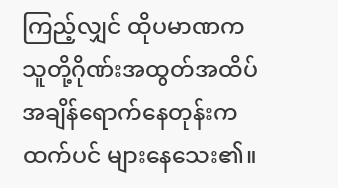ကြည့်လျှင် ထိုပမာဏက သူတို့ဂိုဏ်းအထွတ်အထိပ်အချိန်ရောက်နေတုန်းကထက်ပင် များနေသေး၏။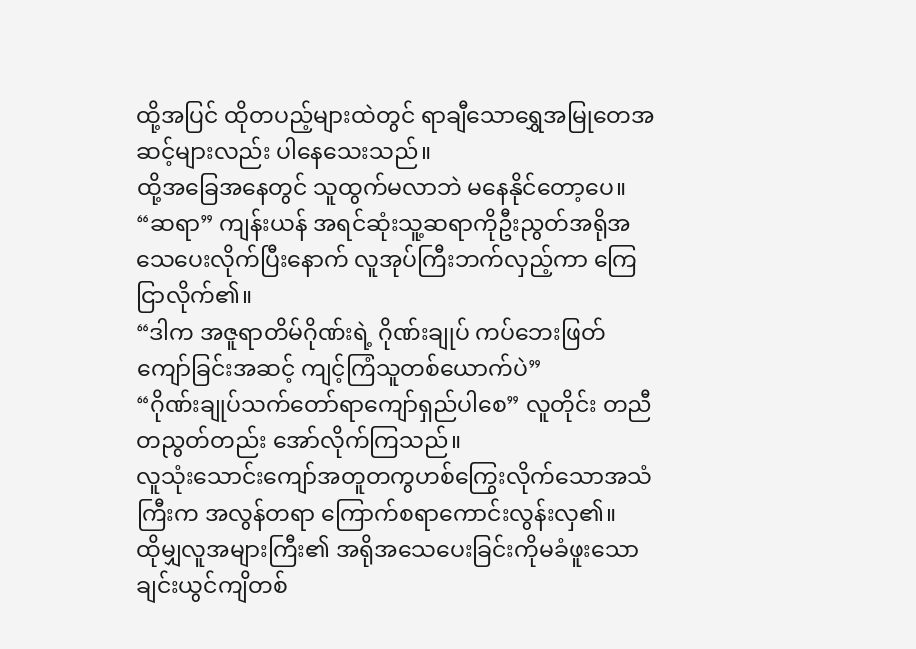ထို့အပြင် ထိုတပည့်များထဲတွင် ရာချီသောရွှေအမြုတေအဆင့်များလည်း ပါနေသေးသည်။
ထို့အခြေအနေတွင် သူထွက်မလာဘဲ မနေနိုင်တော့ပေ။
“ဆရာ” ကျန်းယန် အရင်ဆုံးသူ့ဆရာကိုဦးညွတ်အရိုအသေပေးလိုက်ပြီးနောက် လူအုပ်ကြီးဘက်လှည့်ကာ ကြေငြာလိုက်၏။
“ဒါက အဇူရာတိမ်ဂိုဏ်းရဲ့ ဂိုဏ်းချုပ် ကပ်ဘေးဖြတ်ကျော်ခြင်းအဆင့် ကျင့်ကြံသူတစ်ယောက်ပဲ”
“ဂိုဏ်းချုပ်သက်တော်ရာကျော်ရှည်ပါစေ” လူတိုင်း တညီတညွတ်တည်း အော်လိုက်ကြသည်။
လူသုံးသောင်းကျော်အတူတကွဟစ်ကြွေးလိုက်သောအသံကြီးက အလွန်တရာ ကြောက်စရာကောင်းလွန်းလှ၏။
ထိုမျှလူအများကြီး၏ အရိုအသေပေးခြင်းကိုမခံဖူးသော ချင်းယွင်ကျိတစ်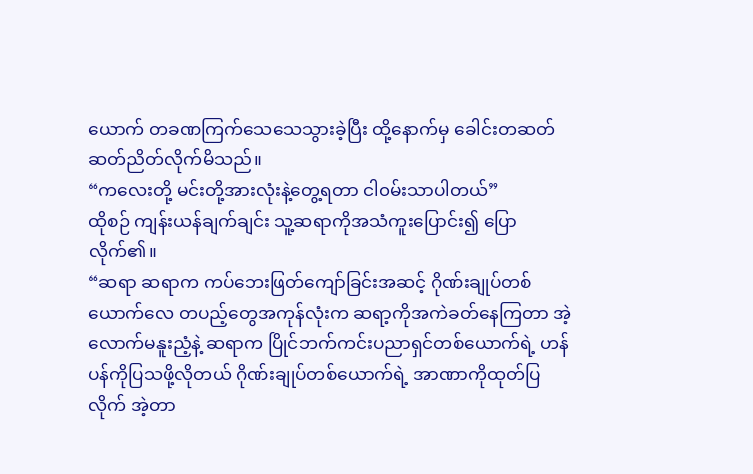ယောက် တခဏကြက်သေသေသွားခဲ့ပြီး ထို့နောက်မှ ခေါင်းတဆတ်ဆတ်ညိတ်လိုက်မိသည်။
“ကလေးတို့ မင်းတို့အားလုံးနဲ့တွေ့ရတာ ငါ၀မ်းသာပါတယ်”
ထိုစဉ် ကျန်းယန်ချက်ချင်း သူ့ဆရာကိုအသံကူးပြောင်း၍ ပြောလိုက်၏။
“ဆရာ ဆရာက ကပ်ဘေးဖြတ်ကျော်ခြင်းအဆင့် ဂိုဏ်းချုပ်တစ်ယောက်လေ တပည့်တွေအကုန်လုံးက ဆရာ့ကိုအကဲခတ်နေကြတာ အဲ့လောက်မနူးညံ့နဲ့ ဆရာက ပြိုင်ဘက်ကင်းပညာရှင်တစ်ယောက်ရဲ့ ဟန်ပန်ကိုပြသဖို့လိုတယ် ဂိုဏ်းချုပ်တစ်ယောက်ရဲ့ အာဏာကိုထုတ်ပြလိုက် အဲ့တာ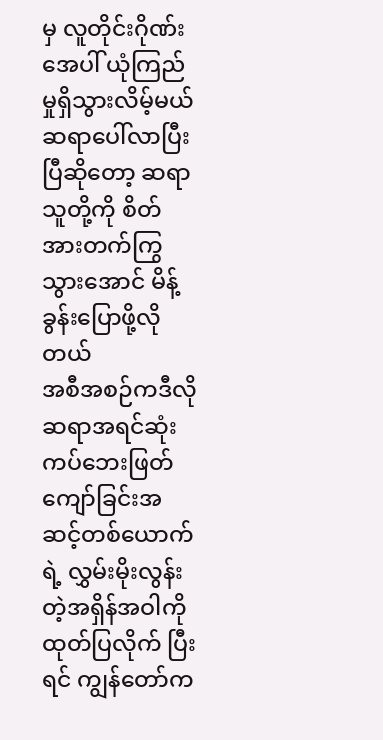မှ လူတိုင်းဂိုဏ်းအေပါ် ယုံကြည်မှုရှိသွားလိမ့်မယ်
ဆရာပေါ်လာပြီးပြီဆိုတော့ ဆရာသူတို့ကို စိတ်အားတက်ကြွသွားအောင် မိန့်ခွန်းပြောဖို့လိုတယ်
အစီအစဉ်ကဒီလို ဆရာအရင်ဆုံး ကပ်ဘေးဖြတ်ကျော်ခြင်းအဆင့်တစ်ယောက်ရဲ့ လွှမ်းမိုးလွန်းတဲ့အရှိန်အဝါကို ထုတ်ပြလိုက် ပြီးရင် ကျွန်တော်က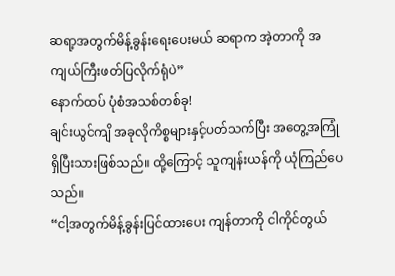ဆရာ့အတွက်မိန့်ခွန်းရေးပေးမယ် ဆရာက အဲ့တာကို အကျယ်ကြီးဖတ်ပြလိုက်ရုံပဲ”
နောက်ထပ် ပုံစံအသစ်တစ်ခု!
ချင်းယွင်ကျိ အခုလိုကိစ္စများနှင့်ပတ်သက်ပြီး အတွေ့အကြုံရှိပြီးသားဖြစ်သည်။ ထို့ကြောင့် သူကျန်းယန်ကို ယုံကြည်ပေသည်။
“ငါ့အတွက်မိန့်ခွန်းပြင်ထားပေး ကျန်တာကို ငါကိုင်တွယ်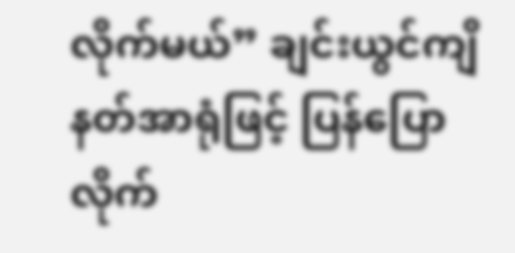လိုက်မယ်” ချင်းယွင်ကျိ နတ်အာရုံဖြင့် ပြန်ပြောလိုက်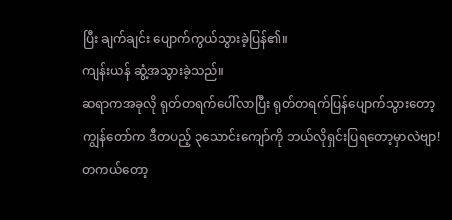ပြီး ချက်ချင်း ပျောက်ကွယ်သွားခဲ့ပြန်၏။
ကျန်းယန် ဆွံ့အသွားခဲ့သည်။
ဆရာကအခုလို ရုတ်တရက်ပေါ်လာပြီး ရုတ်တရက်ပြန်ပျောက်သွားတော့ ကျွန်တော်က ဒီတပည့် ၃သောင်းကျော်ကို ဘယ်လိုရှင်းပြရတော့မှာလဲဗျာ!
တကယ်တော့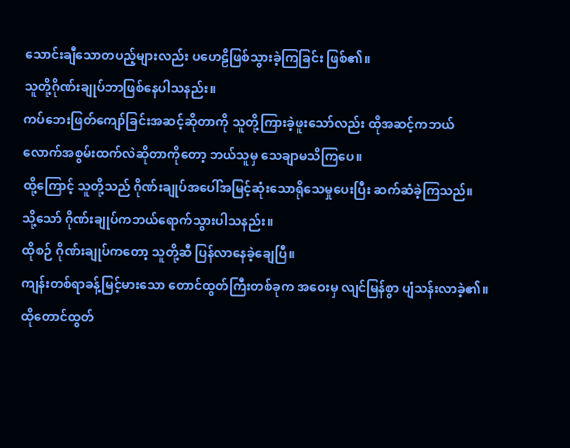သောင်းချီသောတပည့်များလည်း ပဟေဠိဖြစ်သွားခဲ့ကြခြင်း ဖြစ်၏။
သူတို့ဂိုဏ်းချုပ်ဘာဖြစ်နေပါသနည်း။
ကပ်ဘေးဖြတ်ကျော်ခြင်းအဆင့်ဆိုတာကို သူတို့ကြားခဲ့ဖူးသော်လည်း ထိုအဆင့်ကဘယ်လောက်အစွမ်းထက်လဲဆိုတာကိုတော့ ဘယ်သူမှ သေချာမသိကြပေ။
ထို့ကြောင့် သူတို့သည် ဂိုဏ်းချုပ်အပေါ်အမြင့်ဆုံးသောရိုသေမှုပေးပြီး ဆက်ဆံခဲ့ကြသည်။
သို့သော် ဂိုဏ်းချုပ်ကဘယ်ရောက်သွားပါသနည်း။
ထိုစဉ် ဂိုဏ်းချုပ်ကတော့ သူတို့ဆီ ပြန်လာနေခဲ့ချေပြီ။
ကျန်းတစ်ရာခန့်မြင့်မားသော တောင်ထွတ်ကြီးတစ်ခုက အဝေးမှ လျင်မြန်စွာ ပျံသန်းလာခဲ့၏။
ထိုတောင်ထွတ်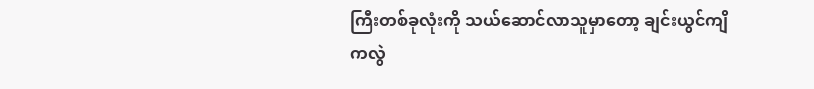ကြီးတစ်ခုလုံးကို သယ်ဆောင်လာသူမှာတော့ ချင်းယွင်ကျိကလွဲ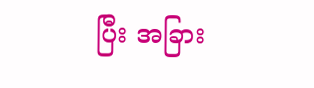ပြီး အခြား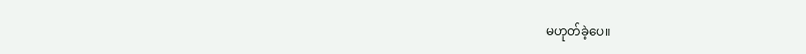မဟုတ်ခဲ့ပေ။